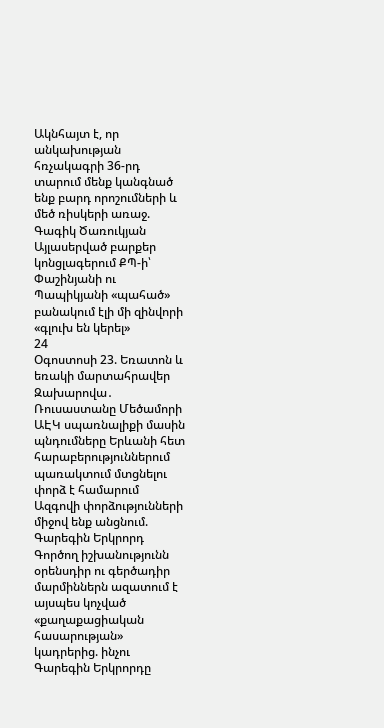Ակնհայտ է, որ անկախության հռչակագրի 36-րդ տարում մենք կանգնած ենք բարդ որոշումների և մեծ ռիսկերի առաջ. Գագիկ Ծառուկյան Այլասերված բարքեր կոնցլագերում ՔՊ-ի՝ Փաշինյանի ու Պապիկյանի «պահած» բանակում էլի մի զինվորի «գլուխ են կերել»
24
Օգոստոսի 23. Եռատոն և եռակի մարտահրավեր Զախարովա․ Ռուսաստանը Մեծամորի ԱԷԿ սպառնալիքի մասին պնդումները Երևանի հետ հարաբերություններում պառակտում մտցնելու փորձ է համարում Ազգովի փորձությունների միջով ենք անցնում. Գարեգին Երկրորդ Գործող իշխանությունն օրենսդիր ու գերծադիր մարմիններն ազատում է այսպես կոչված «քաղաքացիական հասարության» կադրերից. ինչու Գարեգին Երկրորդը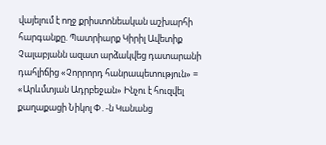վայելում է ողջ քրիստոնեական աշխարհի հարգանքը. Պատրիարք Կիրիլ Ավետիք Չալաբյանն ազատ արձակվեց դատարանի դահլիճից «Չորրորդ հանրապետություն» = «Արևմտյան Ադրբեջան» Ինչու է հուզվել քաղաքացի Նիկոլ Փ․-ն Կանանց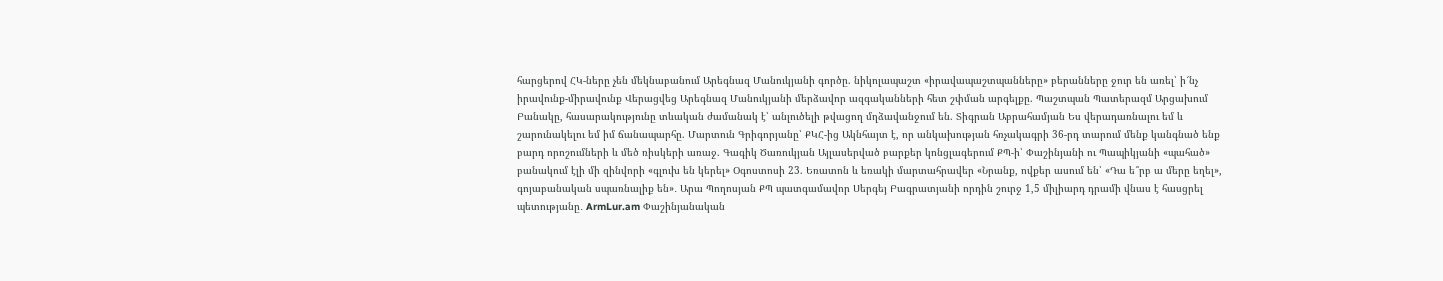հարցերով ՀԿ-ները չեն մեկնաբանում Արեգնազ Մանուկյանի գործը. նիկոլապաշտ «իրավապաշտպանները» բերանները ջուր են առել՝ ի՜նչ իրավունք-միրավունք Վերացվեց Արեգնազ Մանուկյանի մերձավոր ազգականների հետ շփման արգելքը. Պաշտպան Պատերազմ Արցախում
Բանակը, հասարակությունը տևական ժամանակ է՝ անլուծելի թվացող մղձավանջում են. Տիգրան Աբրահամյան Ես վերադառնալու եմ և շարունակելու եմ իմ ճանապարհը. Մարտուն Գրիգորյանը՝ ՔԿՀ-ից Ակնհայտ է, որ անկախության հռչակագրի 36-րդ տարում մենք կանգնած ենք բարդ որոշումների և մեծ ռիսկերի առաջ. Գագիկ Ծառուկյան Այլասերված բարքեր կոնցլագերում ՔՊ-ի՝ Փաշինյանի ու Պապիկյանի «պահած» բանակում էլի մի զինվորի «գլուխ են կերել» Օգոստոսի 23. Եռատոն և եռակի մարտահրավեր «Նրանք, ովքեր ասում են՝ «Դա ե՞րբ ա մերը եղել», գոյաբանական սպառնալիք են»․ Արա Պողոսյան ՔՊ պատգամավոր Սերգեյ Բագրատյանի որդին շուրջ 1,5 միլիարդ դրամի վնաս է հասցրել պետությանը․ ArmLur.am Փաշինյանական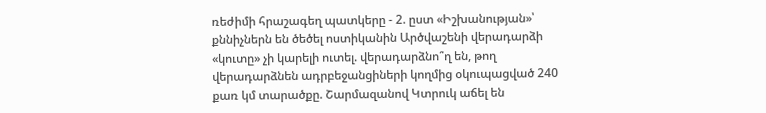ռեժիմի հրաշագեղ պատկերը - 2. ըստ «Իշխանության»՝ քննիչներն են ծեծել ոստիկանին Արծվաշենի վերադարձի «կուտը» չի կարելի ուտել. վերադարձնո՞ղ են, թող վերադարձնեն ադրբեջանցիների կողմից օկուպացված 240 քառ կմ տարածքը. Շարմազանով Կտրուկ աճել են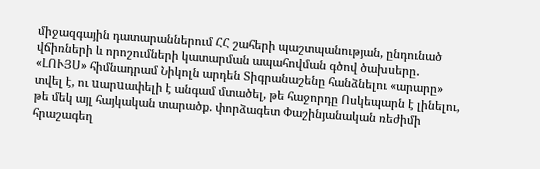միջազգային դատարաններում ՀՀ շահերի պաշտպանության, ընդունած վճիռների և որոշումների կատարման ապահովման գծով ծախսերը․ «ԼՈՒՅՍ» հիմնադրամ Նիկոլն արդեն Տիգրանաշենը հանձնելու «արարը» տվել է, ու uարuափելի է անգամ մտածել, թե հաջորդը Ոսկեպարն է լինելու, թե մեկ այլ հայկական տարածք. փորձագետ Փաշինյանական ռեժիմի հրաշագեղ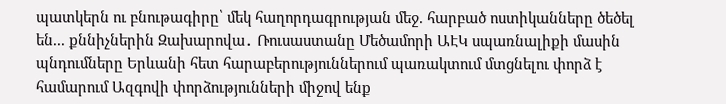պատկերն ու բնութագիրը՝ մեկ հաղորդագրության մեջ. հարբած ոստիկանները ծեծել են... քննիչներին Զախարովա․ Ռուսաստանը Մեծամորի ԱԷԿ սպառնալիքի մասին պնդումները Երևանի հետ հարաբերություններում պառակտում մտցնելու փորձ է համարում Ազգովի փորձությունների միջով ենք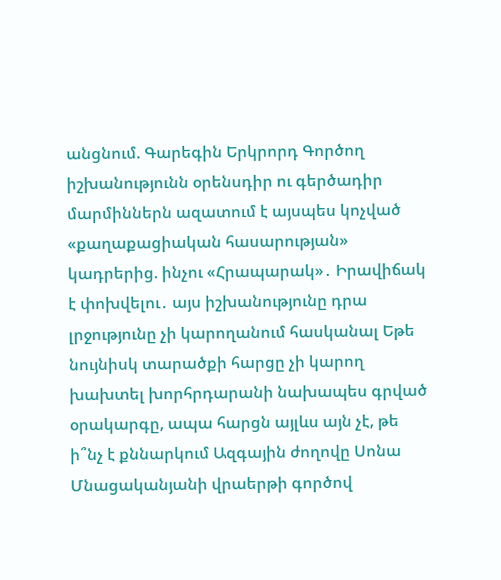անցնում. Գարեգին Երկրորդ Գործող իշխանությունն օրենսդիր ու գերծադիր մարմիններն ազատում է այսպես կոչված «քաղաքացիական հասարության» կադրերից. ինչու «Հրապարակ»․ Իրավիճակ է փոխվելու․ այս իշխանությունը դրա լրջությունը չի կարողանում հասկանալ Եթե նույնիսկ տարածքի հարցը չի կարող խախտել խորհրդարանի նախապես գրված օրակարգը, ապա հարցն այլևս այն չէ, թե ի՞նչ է քննարկում Ազգային ժողովը Սոնա Մնացականյանի վրաերթի գործով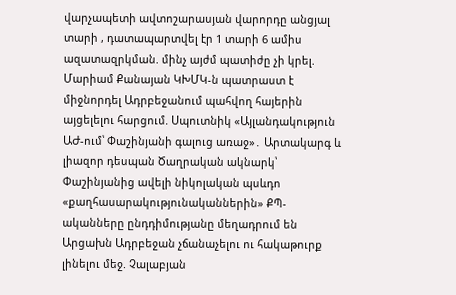վարչապետի ավտոշարասյան վարորդը անցյալ տարի , դատապարտվել էր 1 տարի 6 ամիս ազատազրկման. մինչ այժմ պատիժը չի կրել. Մարիամ Քանայան ԿԽՄԿ-ն պատրաստ է միջնորդել Ադրբեջանում պահվող հայերին այցելելու հարցում. Սպուտնիկ «Այլանդակություն ԱԺ-ում՝ Փաշինյանի գալուց առաջ»․ Արտակարգ և լիազոր դեսպան Ծաղրական ակնարկ՝ Փաշինյանից ավելի նիկոլական պսևդո «քաղհասարակությունականներին» ՔՊ-ականները ընդդիմությանը մեղադրում են Արցախն Ադրբեջան չճանաչելու ու հակաթուրք լինելու մեջ. Չալաբյան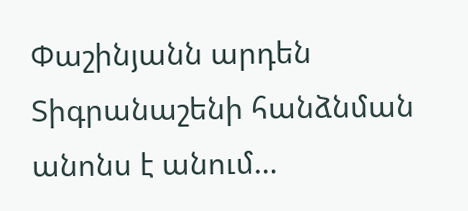Փաշինյանն արդեն Տիգրանաշենի հանձնման անոնս է անում…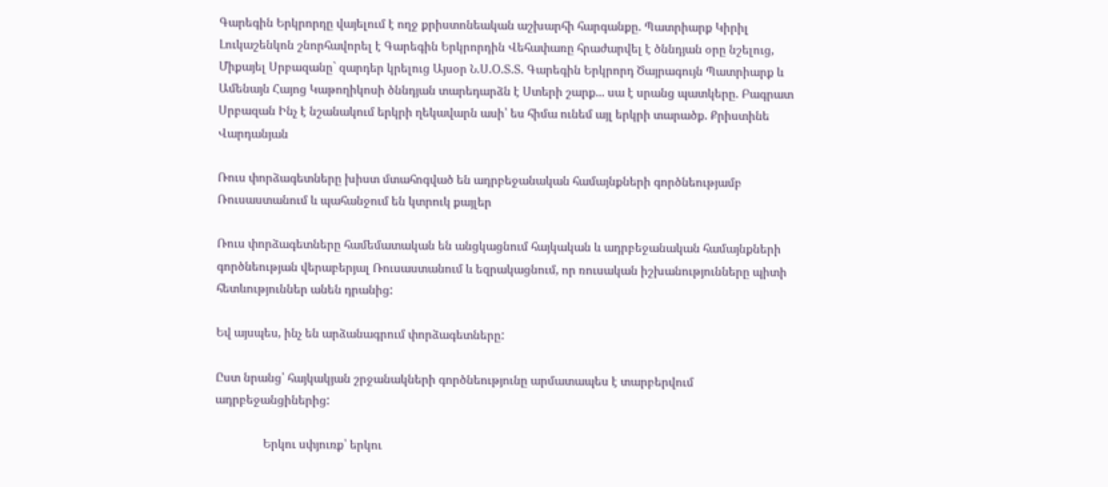Գարեգին Երկրորդը վայելում է ողջ քրիստոնեական աշխարհի հարգանքը. Պատրիարք Կիրիլ Լուկաշենկոն շնորհավորել է Գարեգին Երկրորդին Վեհափառը հրաժարվել է ծննդյան օրը նշելուց, Միքայել Սրբազանը` զարդեր կրելուց Այսօր Ն.Ս.Օ.Տ.Տ. Գարեգին Երկրորդ Ծայրագույն Պատրիարք և Ամենայն Հայոց Կաթողիկոսի ծննդյան տարեդարձն է Ստերի շարք... սա է սրանց պատկերը. Բագրատ Սրբազան Ինչ է նշանակում երկրի ղեկավարն ասի՝ ես հիմա ունեմ այլ երկրի տարածք. Քրիստինե Վարդանյան

Ռուս փորձագետները խիստ մտահոգված են ադրբեջանական համայնքների գործնեությամբ Ռուսաստանում և պահանջում են կտրուկ քայլեր

Ռուս փորձագետները համեմատական են անցկացնում հայկական և ադրբեջանական համայնքների գործնեության վերաբերյալ Ռուսաստանում և եզրակացնում, որ ռուսական իշխանությունները պիտի հետևություններ անեն դրանից:

Եվ այսպես, ինչ են արձանագրում փորձագետները:

Ըստ նրանց՝ հայկակյան շրջանակների գործնեությունը արմատապես է տարբերվում ադրբեջանցիներից:

                Երկու սփյուռք՝ երկու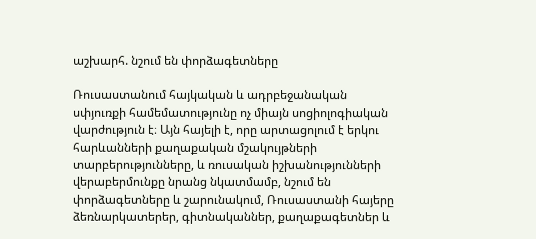աշխարհ. նշում են փորձագետները

Ռուսաստանում հայկական և ադրբեջանական սփյուռքի համեմատությունը ոչ միայն սոցիոլոգիական վարժություն է։ Այն հայելի է, որը արտացոլում է երկու հարևանների քաղաքական մշակույթների տարբերությունները, և ռուսական իշխանությունների վերաբերմունքը նրանց նկատմամբ, նշում են փորձագետները և շարունակում, Ռուսաստանի հայերը ձեռնարկատերեր, գիտնականներ, քաղաքագետներ և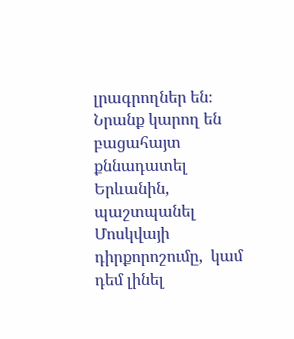լրագրողներ են։ Նրանք կարող են բացահայտ քննադատել Երևանին, պաշտպանել Մոսկվայի դիրքորոշումը,  կամ դեմ լինել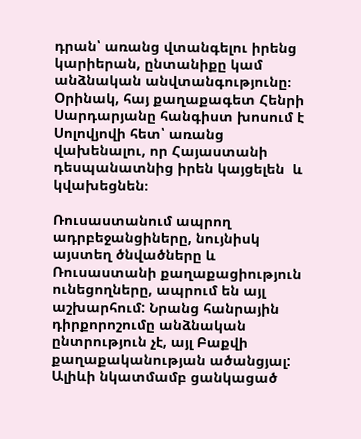դրան՝ առանց վտանգելու իրենց կարիերան, ընտանիքը կամ անձնական անվտանգությունը։ Օրինակ, հայ քաղաքագետ Հենրի Սարդարյանը հանգիստ խոսում է Սոլովյովի հետ՝ առանց վախենալու, որ Հայաստանի  դեսպանատնից իրեն կայցելեն  և կվախեցնեն։

Ռուսաստանում ապրող ադրբեջանցիները, նույնիսկ այստեղ ծնվածները և Ռուսաստանի քաղաքացիություն ունեցողները, ապրում են այլ աշխարհում: Նրանց հանրային դիրքորոշումը անձնական ընտրություն չէ, այլ Բաքվի քաղաքականության ածանցյալ: Ալիևի նկատմամբ ցանկացած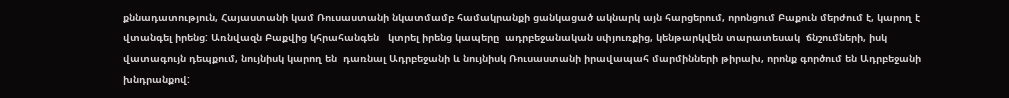քննադատություն, Հայաստանի կամ Ռուսաստանի նկատմամբ համակրանքի ցանկացած ակնարկ այն հարցերում, որոնցում Բաքուն մերժում է, կարող է վտանգել իրենց: Առնվազն Բաքվից կհրահանգեն   կտրել իրենց կապերը  ադրբեջանական սփյուռքից, կենթարկվեն տարատեսակ  ճնշումների, իսկ վատագույն դեպքում, նույնիսկ կարող են  դառնալ Ադրբեջանի և նույնիսկ Ռուսաստանի իրավապահ մարմինների թիրախ, որոնք գործում են Ադրբեջանի խնդրանքով: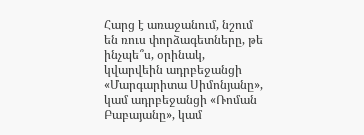Հարց է առաջանում, նշում են ռուս փորձագետները, թե ինչպե՞ս, օրինակ,  կվարվեին ադրբեջանցի «Մարգարիտա Սիմոնյանը», կամ ադրբեջանցի «Ռոման Բաբայանը», կամ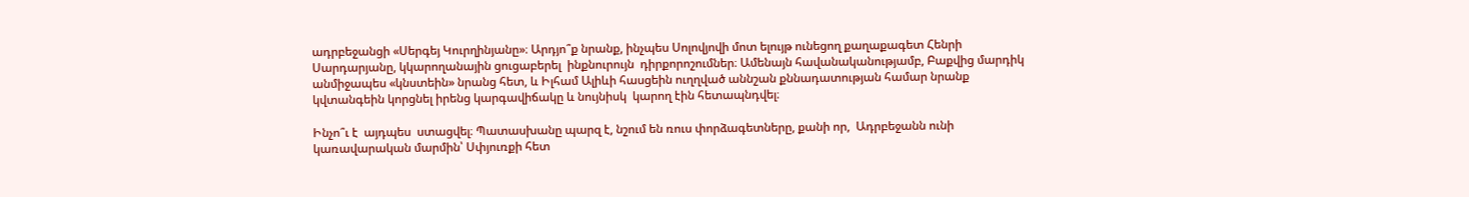ադրբեջանցի «Սերգեյ Կուրղինյանը»։ Արդյո՞ք նրանք, ինչպես Սոլովյովի մոտ ելույթ ունեցող քաղաքագետ Հենրի Սարդարյանը, կկարողանային ցուցաբերել  ինքնուրույն  դիրքորոշումներ։ Ամենայն հավանականությամբ, Բաքվից մարդիկ անմիջապես «կնստեին» նրանց հետ, և Իլհամ Ալիևի հասցեին ուղղված աննշան քննադատության համար նրանք կվտանգեին կորցնել իրենց կարգավիճակը և նույնիսկ  կարող էին հետապնդվել։

Ինչո՞ւ է  այդպես  ստացվել։ Պատասխանը պարզ է, նշում են ռուս փորձագետները, քանի որ,  Ադրբեջանն ունի կառավարական մարմին՝ Սփյուռքի հետ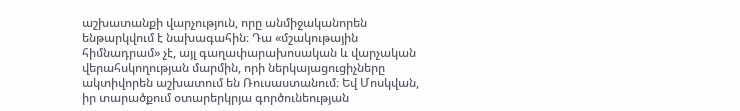աշխատանքի վարչություն, որը անմիջականորեն ենթարկվում է նախագահին։ Դա «մշակութային հիմնադրամ» չէ, այլ գաղափարախոսական և վարչական վերահսկողության մարմին, որի ներկայացուցիչները ակտիվորեն աշխատում են Ռուսաստանում։ Եվ Մոսկվան, իր տարածքում օտարերկրյա գործունեության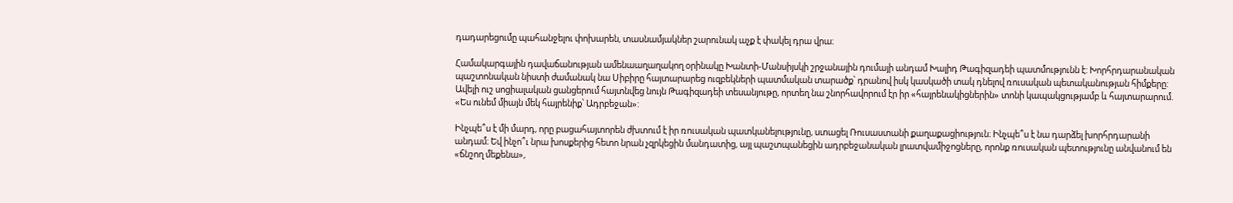դադարեցումը պահանջելու փոխարեն, տասնամյակներ շարունակ աչք է փակել դրա վրա։

Համակարգային դավաճանության ամենաաղաղակող օրինակը Խանտի-Մանսիյսկի շրջանային դումայի անդամ Խալիդ Թագիզադեի պատմությունն է: Խորհրդարանական պաշտոնական նիստի ժամանակ նա Սիբիրը հայտարարեց ուզբեկների պատմական տարածք՝ դրանով իսկ կասկածի տակ դնելով ռուսական պետականության հիմքերը: Ավելի ուշ սոցիալական ցանցերում հայտնվեց նույն Թագիզադեի տեսանյութը, որտեղ նա շնորհավորում էր իր «հայրենակիցներին» տոնի կապակցությամբ և հայտարարում. «Ես ունեմ միայն մեկ հայրենիք՝ Ադրբեջան»:

Ինչպե՞ս է մի մարդ, որը բացահայտորեն ժխտում է իր ռուսական պատկանելությունը, ստացել Ռուսաստանի քաղաքացիություն։ Ինչպե՞ս է նա դարձել խորհրդարանի անդամ։ Եվ ինչո՞ւ նրա խոսքերից հետո նրան չզրկեցին մանդատից, այլ պաշտպանեցին ադրբեջանական լրատվամիջոցները, որոնք ռուսական պետությունը անվանում են «ճնշող մեքենա»,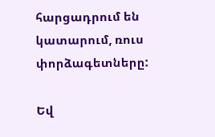հարցադրում են կատարում, ռուս փորձագետները:

Եվ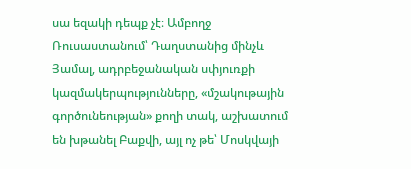սա եզակի դեպք չէ։ Ամբողջ Ռուսաստանում՝ Դաղստանից մինչև Յամալ, ադրբեջանական սփյուռքի կազմակերպությունները, «մշակութային գործունեության» քողի տակ, աշխատում են խթանել Բաքվի, այլ ոչ թե՝ Մոսկվայի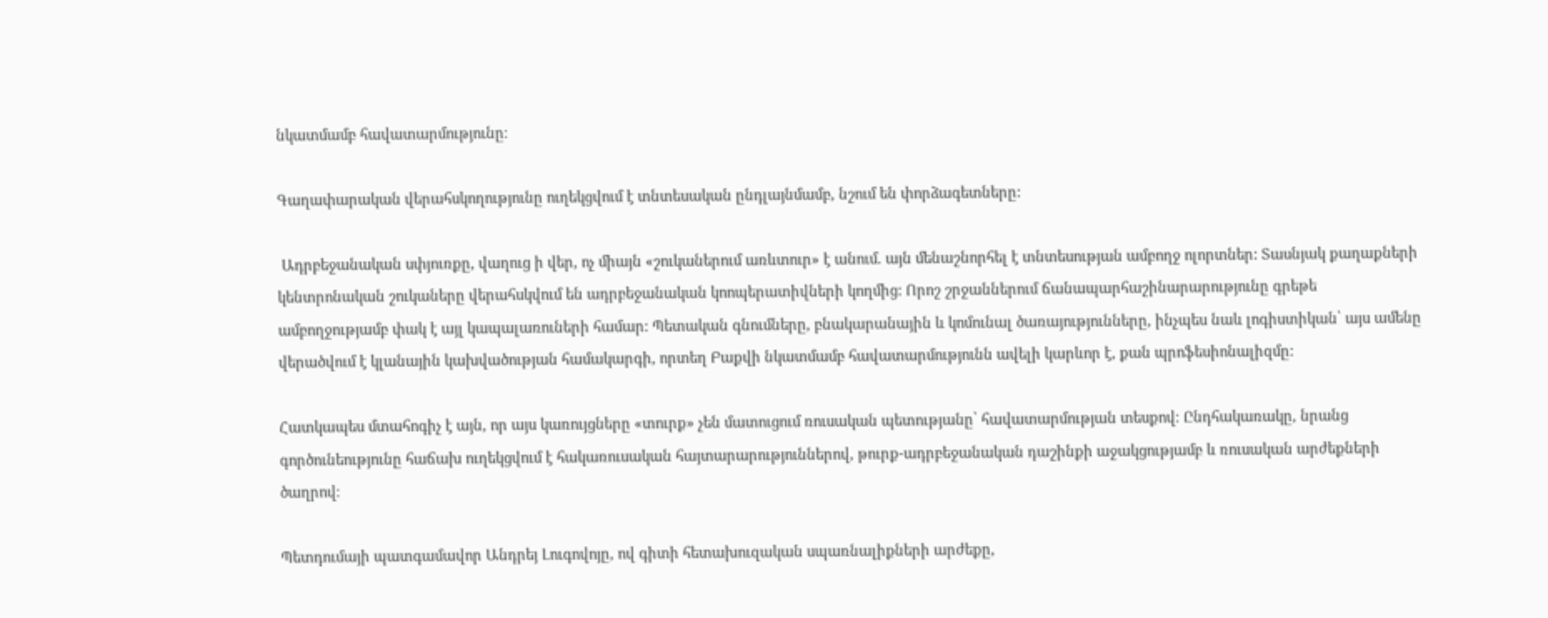նկատմամբ հավատարմությունը։

Գաղափարական վերահսկողությունը ուղեկցվում է տնտեսական ընդլայնմամբ, նշում են փորձագետները:

 Ադրբեջանական սփյուռքը, վաղուց ի վեր, ոչ միայն «շուկաներում առևտուր» է անում. այն մենաշնորհել է տնտեսության ամբողջ ոլորտներ: Տասնյակ քաղաքների կենտրոնական շուկաները վերահսկվում են ադրբեջանական կոոպերատիվների կողմից: Որոշ շրջաններում ճանապարհաշինարարությունը գրեթե ամբողջությամբ փակ է այլ կապալառուների համար: Պետական գնումները, բնակարանային և կոմունալ ծառայությունները, ինչպես նաև լոգիստիկան՝ այս ամենը վերածվում է կլանային կախվածության համակարգի, որտեղ Բաքվի նկատմամբ հավատարմությունն ավելի կարևոր է, քան պրոֆեսիոնալիզմը:

Հատկապես մտահոգիչ է այն, որ այս կառույցները «տուրք» չեն մատուցում ռուսական պետությանը՝ հավատարմության տեսքով։ Ընդհակառակը, նրանց գործունեությունը հաճախ ուղեկցվում է հակառուսական հայտարարություններով, թուրք-ադրբեջանական դաշինքի աջակցությամբ և ռուսական արժեքների ծաղրով։

Պետդումայի պատգամավոր Անդրեյ Լուգովոյը, ով գիտի հետախուզական սպառնալիքների արժեքը,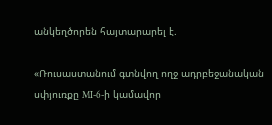անկեղծորեն հայտարարել է.

«Ռուսաստանում գտնվող ողջ ադրբեջանական սփյուռքը MI-6-ի կամավոր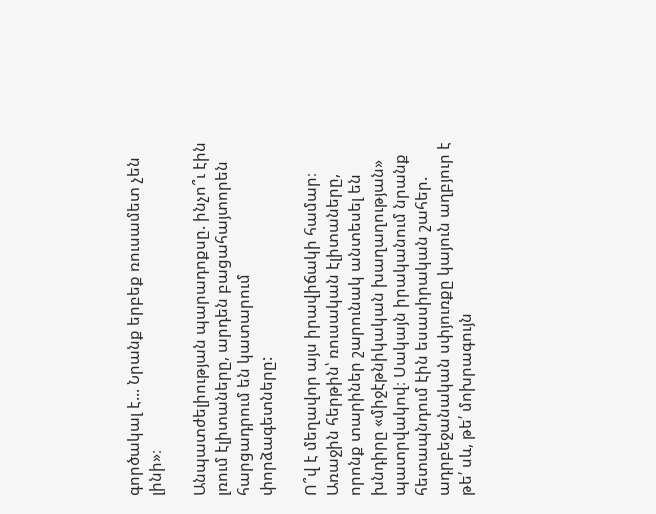գործակալ է... Նրանք երբեք ռուսամետ չեն լինի»։

Անպատժելիության պարադոքսը. ինչո՞ւ էին լռում էլիտաները, արդեն բացահայտորեն հարցադրում են կատարում փորձագետները:

Ո՞վ է մեղավոր այս իրավիճակի համար։ Առաջին հերթին՝ ռուսական էլիտաները, որոնք տարիներ շարունակ անտեսել են խնդիրը «միջէթնիկական խաղաղության» պատրվակով։ Սակայն իրականում նրանք հետապնդում էին եսասիրական շահեր. ադրբեջանական սփյուռքը կայուն աղբյուր է թե՛ սև, թե՛ մոխրագույն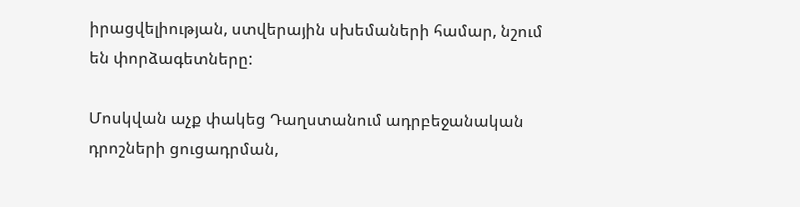իրացվելիության, ստվերային սխեմաների համար, նշում են փորձագետները:

Մոսկվան աչք փակեց Դաղստանում ադրբեջանական դրոշների ցուցադրման,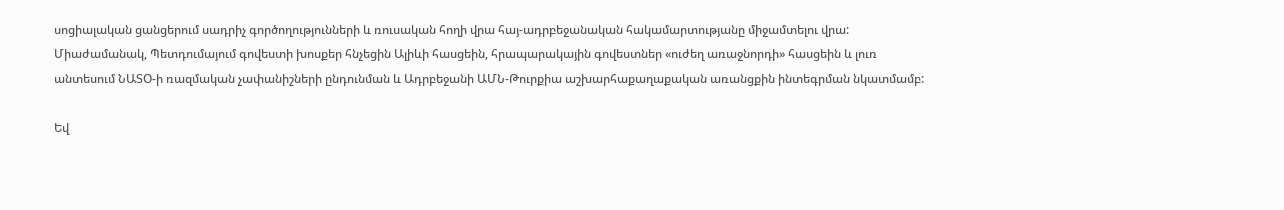սոցիալական ցանցերում սադրիչ գործողությունների և ռուսական հողի վրա հայ-ադրբեջանական հակամարտությանը միջամտելու վրա: Միաժամանակ, Պետդումայում գովեստի խոսքեր հնչեցին Ալիևի հասցեին, հրապարակային գովեստներ «ուժեղ առաջնորդի» հասցեին և լուռ անտեսում ՆԱՏՕ-ի ռազմական չափանիշների ընդունման և Ադրբեջանի ԱՄՆ-Թուրքիա աշխարհաքաղաքական առանցքին ինտեգրման նկատմամբ:

Եվ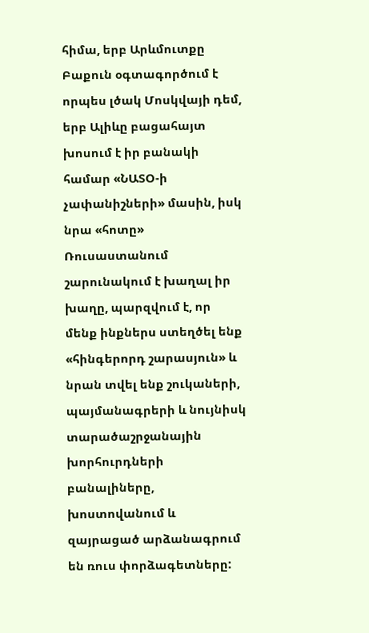հիմա, երբ Արևմուտքը Բաքուն օգտագործում է որպես լծակ Մոսկվայի դեմ, երբ Ալիևը բացահայտ խոսում է իր բանակի համար «ՆԱՏՕ-ի չափանիշների» մասին, իսկ նրա «հոտը» Ռուսաստանում շարունակում է խաղալ իր խաղը, պարզվում է, որ մենք ինքներս ստեղծել ենք «հինգերորդ շարասյուն» և նրան տվել ենք շուկաների, պայմանագրերի և նույնիսկ տարածաշրջանային խորհուրդների բանալիները, խոստովանում և զայրացած արձանագրում են ռուս փորձագետները: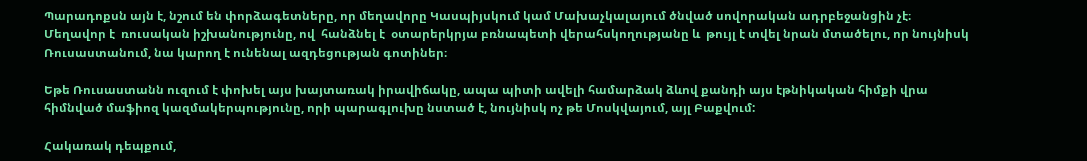Պարադոքսն այն է, նշում են փորձագետները, որ մեղավորը Կասպիյսկում կամ Մախաչկալայում ծնված սովորական ադրբեջանցին չէ։ Մեղավոր է  ռուսական իշխանությունը, ով  հանձնել է  օտարերկրյա բռնապետի վերահսկողությանը և  թույլ է տվել նրան մտածելու, որ նույնիսկ Ռուսաստանում, նա կարող է ունենալ ազդեցության գոտիներ։

Եթե Ռուսաստանն ուզում է փոխել այս խայտառակ իրավիճակը, ապա պիտի ավելի համարձակ ձևով քանդի այս էթնիկական հիմքի վրա հիմնված մաֆիոզ կազմակերպությունը, որի պարագլուխը նստած է, նույնիսկ ոչ թե Մոսկվայում, այլ Բաքվում:

Հակառակ դեպքում,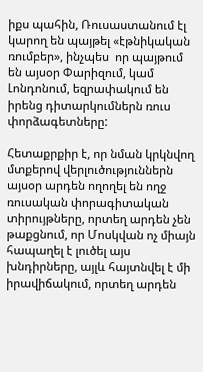իքս պահին, Ռուսաստանում էլ կարող են պայթել «էթնիկական ռումբեր», ինչպես  որ պայթում են այսօր Փարիզում, կամ Լոնդոնում, եզրափակում են իրենց դիտարկումներն ռուս փորձագետները:

Հետաքրքիր է, որ նման կրկնվող մտքերով վերլուծություններն այսօր արդեն ողողել են ողջ ռուսական փորագիտական տիրույթները, որտեղ արդեն չեն թաքցնում, որ Մոսկվան ոչ միայն հապաղել է լուծել այս խնդիրները, այլև հայտնվել է մի իրավիճակում, որտեղ արդեն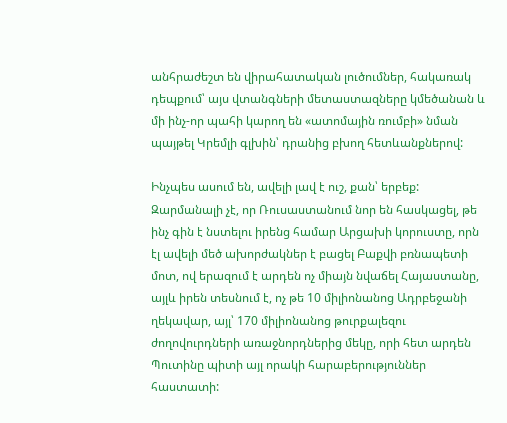անհրաժեշտ են վիրահատական լուծումներ, հակառակ դեպքում՝ այս վտանգների մետաստազները կմեծանան և մի ինչ-որ պահի կարող են «ատոմային ռումբի» նման պայթել Կրեմլի գլխին՝ դրանից բխող հետևանքներով:

Ինչպես ասում են, ավելի լավ է ուշ, քան՝ երբեք: Զարմանալի չէ, որ Ռուսաստանում նոր են հասկացել, թե ինչ գին է նստելու իրենց համար Արցախի կորուստը, որն էլ ավելի մեծ ախորժակներ է բացել Բաքվի բռնապետի մոտ, ով երազում է արդեն ոչ միայն նվաճել Հայաստանը, այլև իրեն տեսնում է, ոչ թե 10 միլիոնանոց Ադրբեջանի ղեկավար, այլ՝ 170 միլիոնանոց թուրքալեզու ժողովուրդների առաջնորդներից մեկը, որի հետ արդեն Պուտինը պիտի այլ որակի հարաբերություններ հաստատի: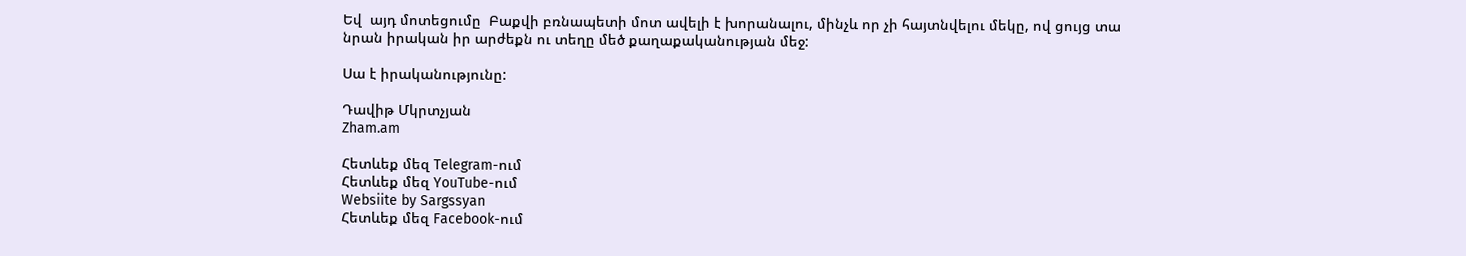Եվ  այդ մոտեցումը  Բաքվի բռնապետի մոտ ավելի է խորանալու, մինչև որ չի հայտնվելու մեկը, ով ցույց տա նրան իրական իր արժեքն ու տեղը մեծ քաղաքականության մեջ:

Սա է իրականությունը:

Դավիթ Մկրտչյան
Zham.am

Հետևեք մեզ Telegram-ում
Հետևեք մեզ YouTube-ում
Websiite by Sargssyan
Հետևեք մեզ Facebook-ում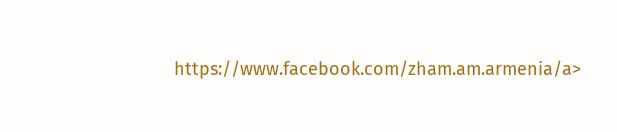https://www.facebook.com/zham.am.armenia/a>